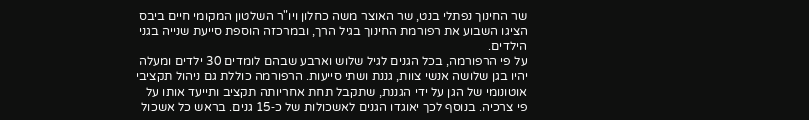שר החינוך נפתלי בנט, שר האוצר משה כחלון ויו"ר השלטון המקומי חיים ביבס הציגו השבוע את רפורמת החינוך בגיל הרך, ובמרכזה הוספת סייעת שנייה בגני הילדים.
על פי הרפורמה, בכל הגנים לגיל שלוש וארבע שבהם לומדים 30 ילדים ומעלה יהיו בגן שלושה אנשי צוות, גננת ושתי סייעות. הרפורמה כוללת גם ניהול תקציבי אוטונומי של הגן על ידי הגננת, שתקבל תחת אחריותה תקציב ותייעד אותו על פי צרכיה. בנוסף לכך יאוגדו הגנים לאשכולות של כ‑15 גנים. בראש כל אשכול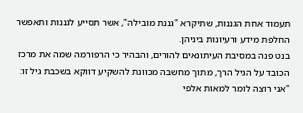תעמוד אחת הגננות, שתיקרא "גננת מובילה", אשר תסייע לגננות ותאפשר החלפת מידע ורעיונות ביניהן.
בנט פנה במסיבת העיתונאים להורים, והבהיר כי הרפורמה שמה את מרכז הכובד על הגיל הרך, מתוך מחשבה מכוונת להשקיע דווקא בשכבת גיל זו: "אני רוצה לומר למאות אלפי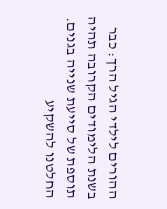ההורים לילדי הגיל הרך: כבר בשנת הלימודים הקרובה תהיה תוספת של סייעת שנייה בגנים. החלטנו להשקיע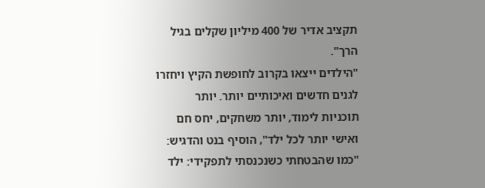תקציב אדיר של 400 מיליון שקלים בגיל הרך".
"הילדים ייצאו בקרוב לחופשת הקיץ ויחזרו לגנים חדשים ואיכותיים יותר. יותר תוכניות לימוד, יותר משחקים, יחס חם ואישי יותר לכל ילד", הוסיף בנט והדגיש: "כמו שהבטחתי כשנכנסתי לתפקידי: ילד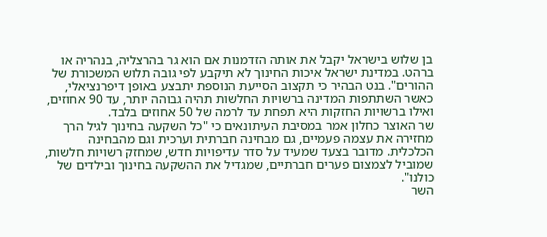בן שלוש בישראל יקבל את אותה הזדמנות אם הוא גר בהרצליה, בנהריה או ברהט. במדינת ישראל איכות החינוך לא תיקבע לפי גובה תלוש המשכורת של ההורים". בנט הבהיר כי תקצוב הסייעת הנוספת יתבצע באופן דיפרנציאלי, כאשר השתתפות המדינה ברשויות החלשות תהיה גבוהה יותר, עד 90 אחוזים, ואילו ברשויות החזקות היא תפחת עד לרמה של 50 אחוזים בלבד.
שר האוצר כחלון אמר במסיבת העיתונאים כי "כל השקעה בחינוך לגיל הרך מחזירה את עצמה פעמיים, גם מבחינה חברתית וערכית וגם מהבחינה הכלכלית. מדובר בצעד שמעיד על סדר עדיפויות חדש, שמחזק רשויות חלשות, שמוביל לצמצום פערים חברתיים, שמגדיל את ההשקעה בחינוך ובילדים של כולנו".
השר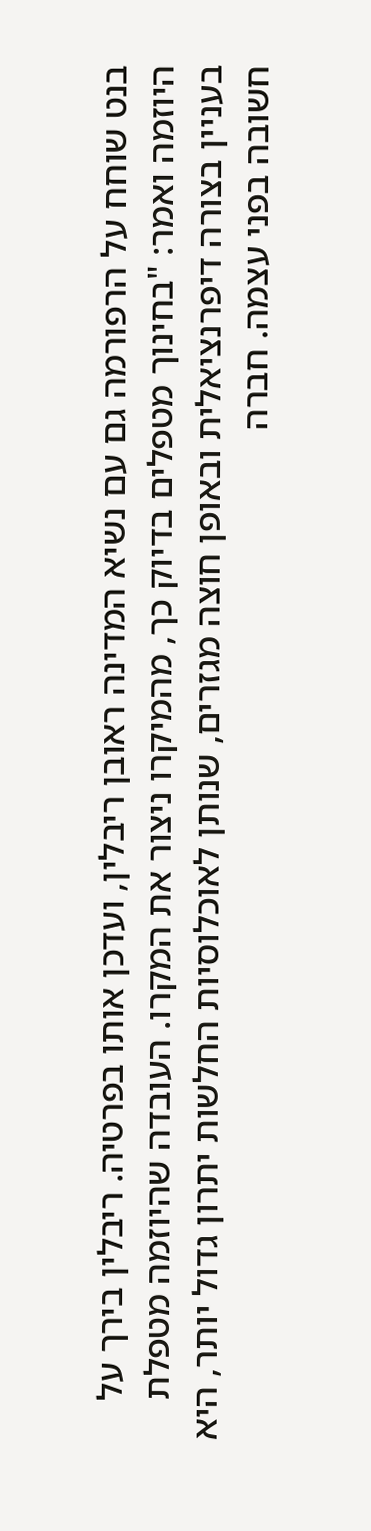בנט שוחח על הרפורמה גם עם נשיא המדינה ראובן ריבלין, ועדכן אותו בפרטיה. ריבלין בירך על היוזמה ואמר: "בחינוך מטפלים בדיוק כך, מהמיקרו ניצור את המקרו. העובדה שהיוזמה מטפלת בעניין בצורה דיפרנציאלית ובאופן חוצה מגזרים, שנותן לאוכלוסיות החלשות יתרון גדול יותר, היא חשובה בפני עצמה. חברה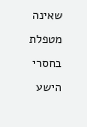שאינה מטפלת בחסרי הישע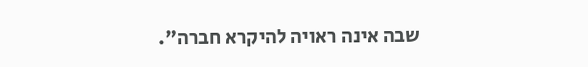שבה אינה ראויה להיקרא חברה".